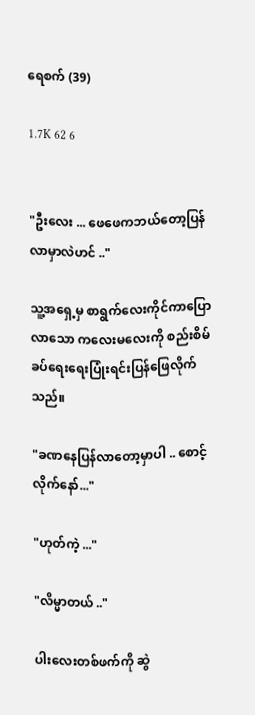ရေစက် (39)

1.7K 62 6


"ဦးလေး ... ဖေဖေကဘယ်တော့ပြန်လာမှာလဲဟင် .."

သူ့အရှေ့မှ စာရွက်‌လေးကိုင်ကာပြောလာသော ကလေးမလေးကို စည်းစိမ် ခပ်ရေးရေးပြုံးရင်းပြန်ဖြေလိုက်သည်။

"ခဏနေပြန်လာတော့မှာပါ .. စောင့်လိုက်နော်..."

"ဟုတ်ကဲ့ ..."

"လိမ္မာတယ် .."

ပါးလေးတစ်ဖက်ကို ဆွဲ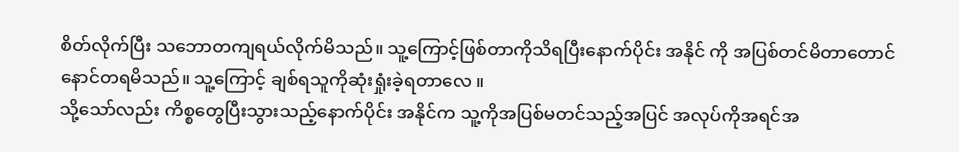စိတ်လိုက်ပြီး သဘောတကျရယ်လိုက်မိသည်။ သူ့ကြောင့်ဖြစ်တာကိုသိရပြီးနောက်ပိုင်း အနိုင် ကို အပြစ်တင်မိတာတောင် နောင်တရမိသည်။ သူ့ကြောင့် ချစ်ရသူကိုဆုံးရှုံးခဲ့ရတာလေ ။
သို့သော်လည်း ကိစ္စတွေပြီးသွားသည့်နောက်ပိုင်း အနိုင်က သူ့ကိုအပြစ်မတင်သည့်အပြင် အလုပ်ကိုအရင်အ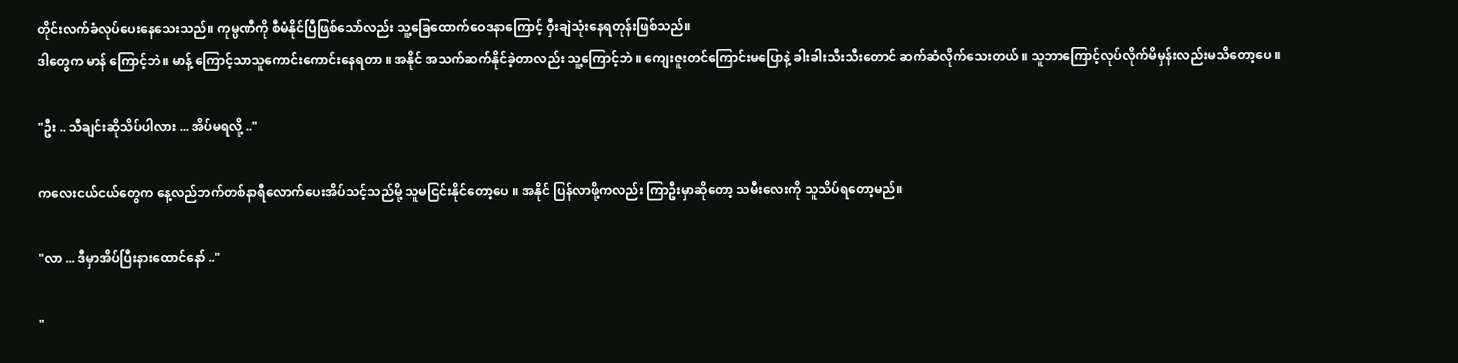တိုင်းလက်ခံလုပ်ပေးနေသေးသည်။ ကုမ္ပဏီကို စီမံနိုင်ပြီဖြစ်သော်လည်း သူ့ခြေထောက်ဝေဒနာကြောင့် ဝှီးချဲသုံးနေရတုန်းဖြစ်သည်။
ဒါတွေက မာန် ကြောင့်ဘဲ။ မာန့် ကြောင့်သာသူကောင်းကောင်းနေရတာ ။ အနိုင် အသက်ဆက်နိုင်ခဲ့တာလည်း သူ့ကြောင့်ဘဲ ။ ကျေးဇူးတင်ကြောင်းမပြောနဲ့ ခါးခါးသီးသီးတောင် ဆက်ဆံလိုက်သေးတယ် ။ သူဘာကြောင့်လုပ်လိုက်မိမှန်းလည်းမသိတော့ပေ ။

"ဦး .. သီချင်းဆိုသိပ်ပါလား ... အိပ်မရလို့ .."

ကလေးငယ်ငယ်တွေက နေ့လည်ဘက်တစ်နာရီလောက်ပေးအိပ်သင့်သည်မို့ သူမငြင်းနိုင်တော့ပေ ။ အနိုင် ပြန်လာဖို့ကလည်း ကြာဦးမှာဆိုတော့ သမီးလေးကို သူသိပ်ရတော့မည်။

"လာ ... ဒီမှာအိပ်ပြီးနားထောင်‌နော် .."

"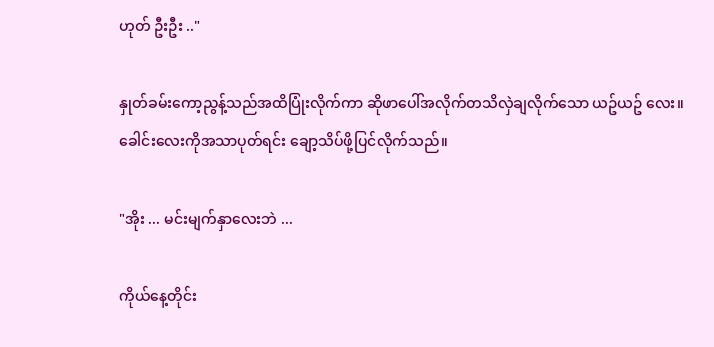ဟုတ် ဦးဦး .."

နှုတ်ခမ်းကော့ညွန့်သည်အထိပြုံးလိုက်ကာ ဆိုဖာပေါ်အလိုက်တသိလှဲချလိုက်သော ယဥ်ယဥ် လေး။ ခေါင်းလေးကိုအသာပုတ်ရင်း ချော့သိပ်ဖို့ပြင်လိုက်သည်။

"အိုး ... မင်းမျက်နှာလေးဘဲ ...

ကိုယ်နေ့တိုင်း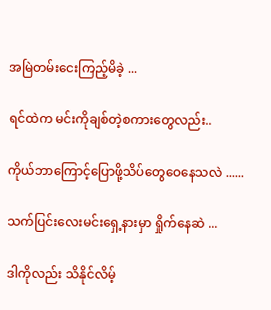အမြဲတမ်းငေးကြည့်မိခဲ့ ...

ရင်ထဲက မင်းကိုချစ်တဲ့စကားတွေလည်း..

ကိုယ်ဘာကြောင့်ပြောဖို့သိပ်တွေဝေနေသလဲ ......

သက်ပြင်းလေးမင်းရှေ့နားမှာ ရှိုက်နေဆဲ ...

ဒါကိုလည်း သိနိုင်လိမ့်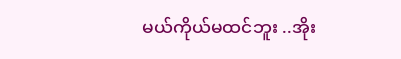မယ်ကိုယ်မထင်ဘူး ..အိုး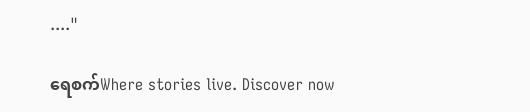...."

ရေစက်Where stories live. Discover now